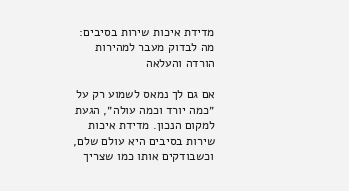מדידת איכות שירות בסיבים: מה לבדוק מעבר למהירות הורדה והעלאה

אם גם לך נמאס לשמוע רק על ״כמה יורד וכמה עולה״, הגעת למקום הנכון. מדידת איכות שירות בסיבים היא עולם שלם, וכשבודקים אותו כמו שצריך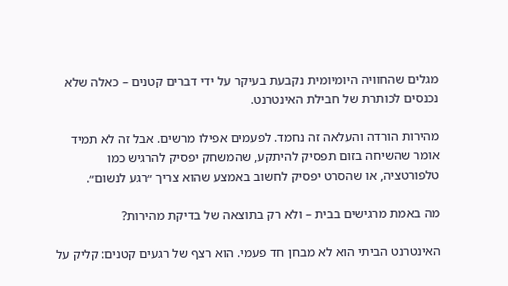מגלים שהחוויה היומיומית נקבעת בעיקר על ידי דברים קטנים – כאלה שלא נכנסים לכותרת של חבילת האינטרנט.

מהירות הורדה והעלאה זה נחמד. לפעמים אפילו מרשים. אבל זה לא תמיד אומר שהשיחה בזום תפסיק להיתקע, שהמשחק יפסיק להרגיש כמו טלפורטציה, או שהסרט יפסיק לחשוב באמצע שהוא צריך ״רגע לנשום״.

מה באמת מרגישים בבית – ולא רק בתוצאה של בדיקת מהירות?

האינטרנט הביתי הוא לא מבחן חד פעמי. הוא רצף של רגעים קטנים: קליק על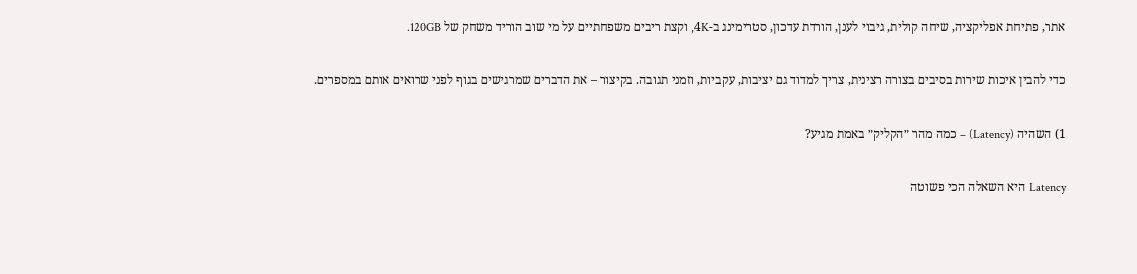אתר, פתיחת אפליקציה, שיחה קולית, גיבוי לענן, הורדת עדכון, סטרימינג ב-4K, וקצת ריבים משפחתיים על מי שוב הוריד משחק של 120GB.

כדי להבין איכות שירות בסיבים בצורה רצינית, צריך למדוד גם יציבות, עקביות, וזמני תגובה. בקיצור – את הדברים שמרגישים בגוף לפני שרואים אותם במספרים.

1) השהיה (Latency) – כמה מהר ״הקליק״ באמת מגיע?

Latency היא השאלה הכי פשוטה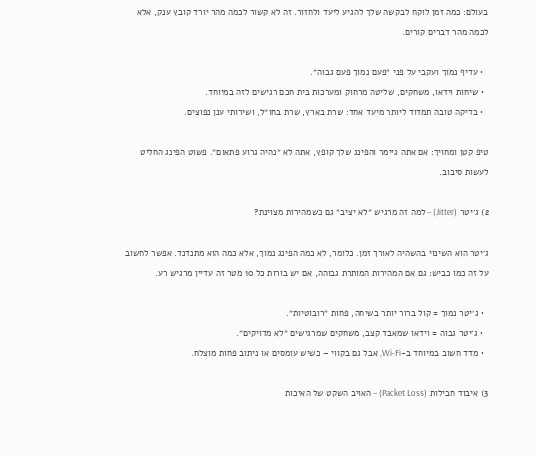בעולם: כמה זמן לוקח לבקשה שלך להגיע ליעד ולחזור. זה לא קשור לכמה מהר יורד קובץ ענק, אלא לכמה מהר דברים קורים.

  • עדיף נמוך ועקבי על פני ״פעם נמוך פעם גבוה״.
  • שיחות וידאו, משחקים, שליטה מרחוק ומערכות בית חכם רגישים לזה במיוחד.
  • בדיקה טובה תמדוד ליותר מיעד אחד: שרת בארץ, שרת בחו״ל, ושירותי ענן נפוצים.

טיפ קטן ומחויך: אם אתה גיימר והפינג שלך קופץ, אתה לא ״נהיה גרוע פתאום״. פשוט הפינג החליט לעשות סיבוב.

2) ג׳יטר (Jitter) – למה זה מרגיש ״לא יציב״ גם כשמהירות מצוינת?

ג׳יטר הוא השינוי בהשהיה לאורך זמן. כלומר, לא כמה הפינג נמוך, אלא כמה הוא מתנדנד. אפשר לחשוב על זה כמו כביש: גם אם המהירות המותרת גבוהה, אם יש בורות כל 10 מטר זה עדיין מרגיש רע.

  • ג׳יטר נמוך = קול ברור יותר בשיחה, פחות ״רובוטיות״.
  • ג׳יטר גבוה = וידאו שמאבד קצב, משחקים שמרגישים ״לא מדויקים״.
  • מדד חשוב במיוחד ב-Wi-Fi, אבל גם בקווי – כשיש עומסים או ניתוב פחות מוצלח.

3) איבוד חבילות (Packet Loss) – האויב השקט של האיכות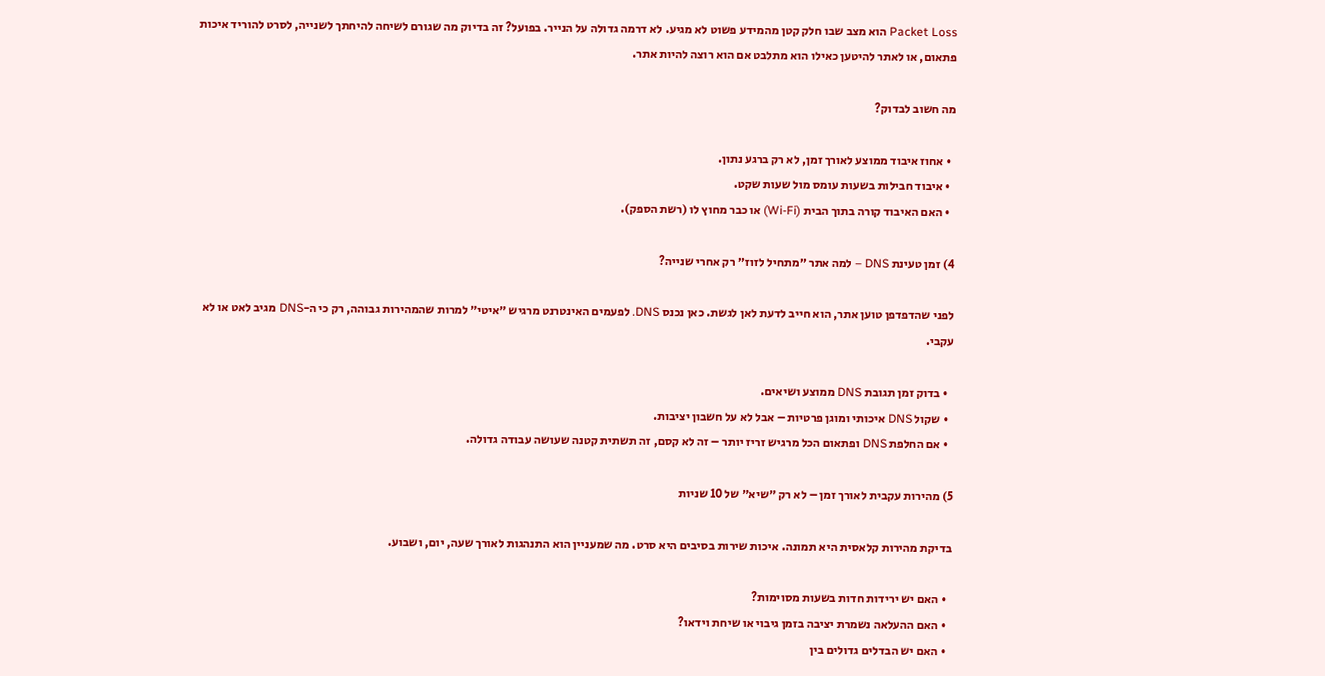Packet Loss הוא מצב שבו חלק קטן מהמידע פשוט לא מגיע. לא דרמה גדולה על הנייר. בפועל? זה בדיוק מה שגורם לשיחה להיחתך לשנייה, לסרט להוריד איכות פתאום, או לאתר להיטען כאילו הוא מתלבט אם הוא רוצה להיות אתר.

מה חשוב לבדוק?

  • אחוז איבוד ממוצע לאורך זמן, לא רק ברגע נתון.
  • איבוד חבילות בשעות עומס מול שעות שקט.
  • האם האיבוד קורה בתוך הבית (Wi-Fi) או כבר מחוץ לו (רשת הספק).

4) זמן טעינת DNS – למה אתר ״מתחיל לזוז״ רק אחרי שנייה?

לפני שהדפדפן טוען אתר, הוא חייב לדעת לאן לגשת. כאן נכנס DNS. לפעמים האינטרנט מרגיש ״איטי״ למרות שהמהירות גבוהה, רק כי ה-DNS מגיב לאט או לא עקבי.

  • בדוק זמן תגובת DNS ממוצע ושיאים.
  • שקול DNS איכותי ומוגן פרטיות – אבל לא על חשבון יציבות.
  • אם החלפת DNS ופתאום הכל מרגיש זריז יותר – זה לא קסם, זה תשתית קטנה שעושה עבודה גדולה.

5) מהירות עקבית לאורך זמן – לא רק ״שיא״ של 10 שניות

בדיקת מהירות קלאסית היא תמונה. איכות שירות בסיבים היא סרט. מה שמעניין הוא התנהגות לאורך שעה, יום, ושבוע.

  • האם יש ירידות חדות בשעות מסוימות?
  • האם ההעלאה נשמרת יציבה בזמן גיבוי או שיחת וידאו?
  • האם יש הבדלים גדולים בין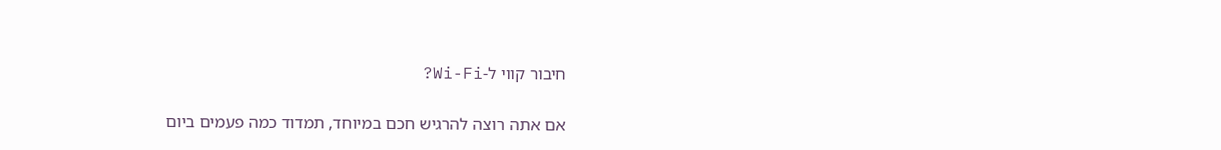חיבור קווי ל-Wi-Fi?

אם אתה רוצה להרגיש חכם במיוחד, תמדוד כמה פעמים ביום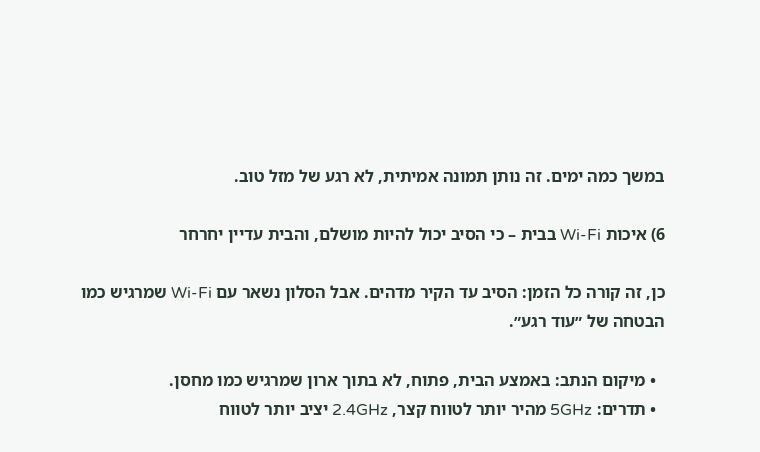במשך כמה ימים. זה נותן תמונה אמיתית, לא רגע של מזל טוב.

6) איכות Wi-Fi בבית – כי הסיב יכול להיות מושלם, והבית עדיין יחרחר

כן, זה קורה כל הזמן: הסיב עד הקיר מדהים. אבל הסלון נשאר עם Wi-Fi שמרגיש כמו הבטחה של ״עוד רגע״.

  • מיקום הנתב: באמצע הבית, פתוח, לא בתוך ארון שמרגיש כמו מחסן.
  • תדרים: 5GHz מהיר יותר לטווח קצר, 2.4GHz יציב יותר לטווח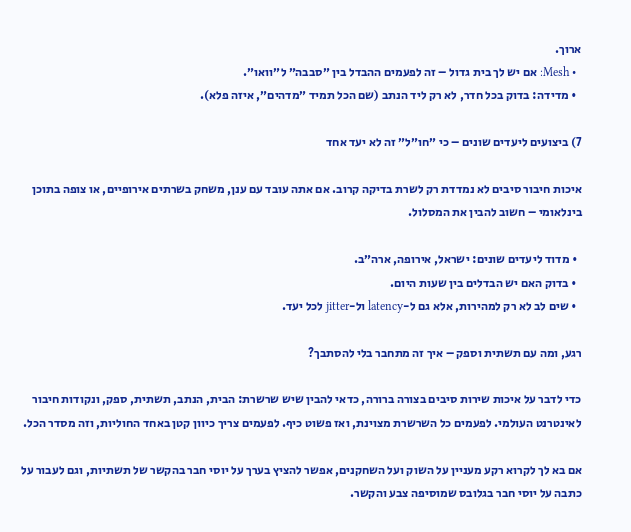ארוך.
  • Mesh: אם יש לך בית גדול – זה לפעמים ההבדל בין ״סבבה״ ל״וואו״.
  • מדידה: בדוק בכל חדר, לא רק ליד הנתב (שם הכל תמיד ״מדהים״, איזה פלא).

7) ביצועים ליעדים שונים – כי ״חו״ל״ זה לא יעד אחד

איכות חיבור סיבים לא נמדדת רק לשרת בדיקה קרוב. אם אתה עובד עם ענן, משחק בשרתים אירופיים, או צופה בתוכן בינלאומי – חשוב להבין את המסלול.

  • מדוד ליעדים שונים: ישראל, אירופה, ארה״ב.
  • בדוק האם יש הבדלים בין שעות היום.
  • שים לב לא רק למהירות, אלא גם ל-latency ול-jitter לכל יעד.

רגע, ומה עם תשתית וספק – איך זה מתחבר בלי להסתבך?

כדי לדבר על איכות שירות סיבים בצורה ברורה, כדאי להבין שיש שרשרת: הבית, הנתב, תשתית, ספק, ונקודות חיבור לאינטרנט העולמי. לפעמים כל השרשרת מצוינת, ואז פשוט כיף. לפעמים צריך כיוון קטן באחד החוליות, וזה מסדר הכל.

אם בא לך לקרוא רקע מעניין על השוק ועל השחקנים, אפשר להציץ בערך על יוסי חבר בהקשר של תשתיות, וגם לעבור על כתבה על יוסי חבר בגלובס שמוסיפה צבע והקשר.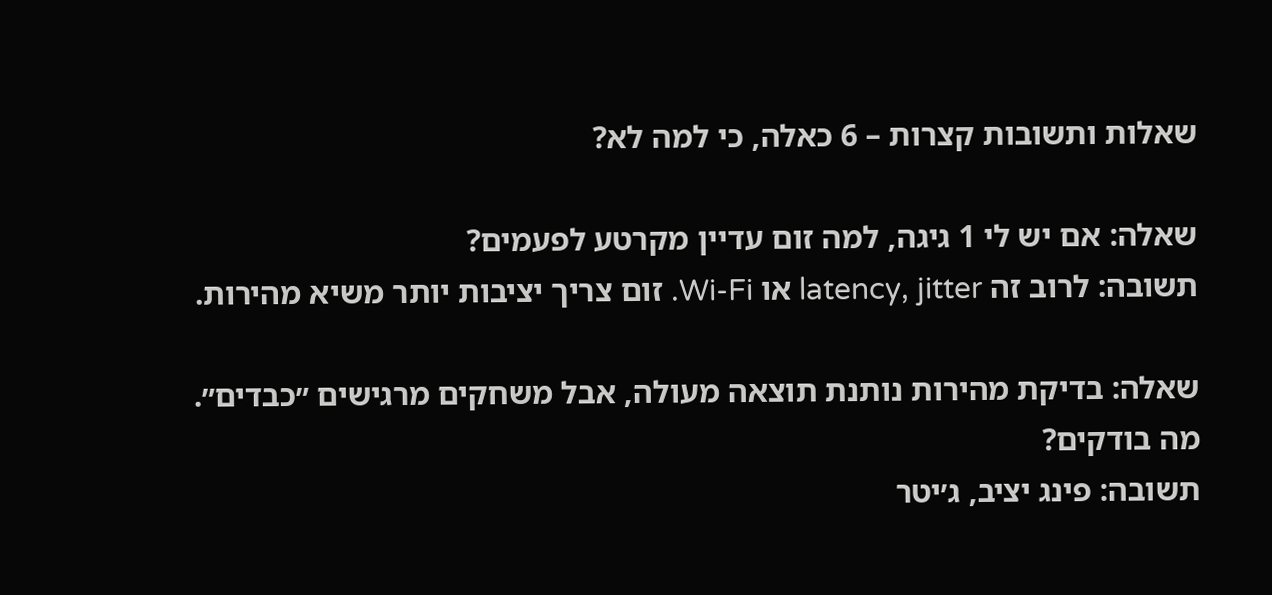שאלות ותשובות קצרות – 6 כאלה, כי למה לא?

שאלה: אם יש לי 1 גיגה, למה זום עדיין מקרטע לפעמים?
תשובה: לרוב זה latency, jitter או Wi-Fi. זום צריך יציבות יותר משיא מהירות.

שאלה: בדיקת מהירות נותנת תוצאה מעולה, אבל משחקים מרגישים ״כבדים״. מה בודקים?
תשובה: פינג יציב, ג׳יטר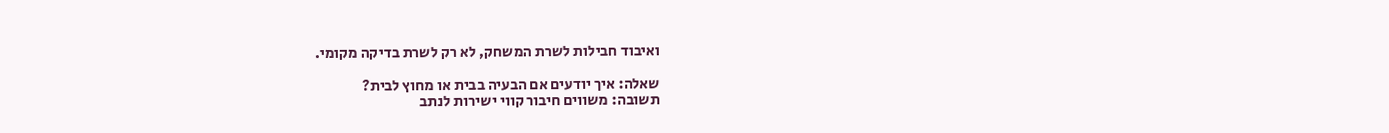ואיבוד חבילות לשרת המשחק, לא רק לשרת בדיקה מקומי.

שאלה: איך יודעים אם הבעיה בבית או מחוץ לבית?
תשובה: משווים חיבור קווי ישירות לנתב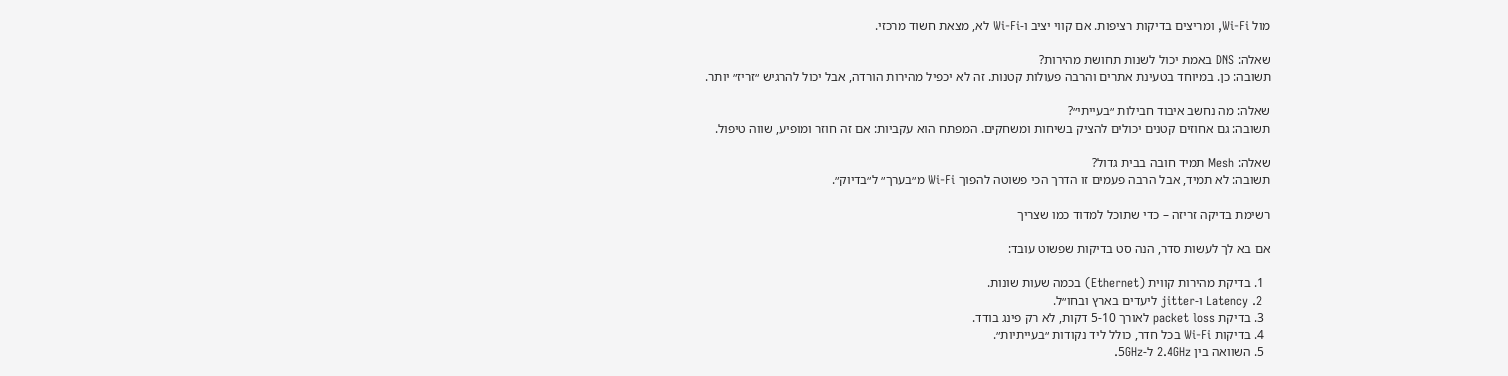מול Wi-Fi, ומריצים בדיקות רציפות. אם קווי יציב ו-Wi-Fi לא, מצאת חשוד מרכזי.

שאלה: DNS באמת יכול לשנות תחושת מהירות?
תשובה: כן. במיוחד בטעינת אתרים והרבה פעולות קטנות. זה לא יכפיל מהירות הורדה, אבל יכול להרגיש ״זריז״ יותר.

שאלה: מה נחשב איבוד חבילות ״בעייתי״?
תשובה: גם אחוזים קטנים יכולים להציק בשיחות ומשחקים. המפתח הוא עקביות: אם זה חוזר ומופיע, שווה טיפול.

שאלה: Mesh תמיד חובה בבית גדול?
תשובה: לא תמיד, אבל הרבה פעמים זו הדרך הכי פשוטה להפוך Wi-Fi מ״בערך״ ל״בדיוק״.

רשימת בדיקה זריזה – כדי שתוכל למדוד כמו שצריך

אם בא לך לעשות סדר, הנה סט בדיקות שפשוט עובד:

  1. בדיקת מהירות קווית (Ethernet) בכמה שעות שונות.
  2. Latency ו-jitter ליעדים בארץ ובחו״ל.
  3. בדיקת packet loss לאורך 5-10 דקות, לא רק פינג בודד.
  4. בדיקות Wi-Fi בכל חדר, כולל ליד נקודות ״בעייתיות״.
  5. השוואה בין 2.4GHz ל-5GHz.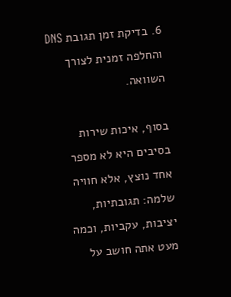6. בדיקת זמן תגובת DNS והחלפה זמנית לצורך השוואה.

בסוף, איכות שירות בסיבים היא לא מספר אחד נוצץ, אלא חוויה שלמה: תגובתיות, יציבות, עקביות, וכמה מעט אתה חושב על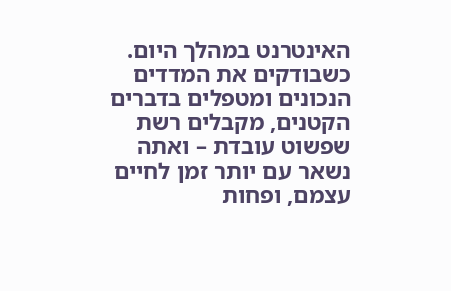האינטרנט במהלך היום. כשבודקים את המדדים הנכונים ומטפלים בדברים הקטנים, מקבלים רשת שפשוט עובדת – ואתה נשאר עם יותר זמן לחיים עצמם, ופחות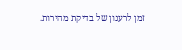זמן לרענון של בדיקת מהירות.